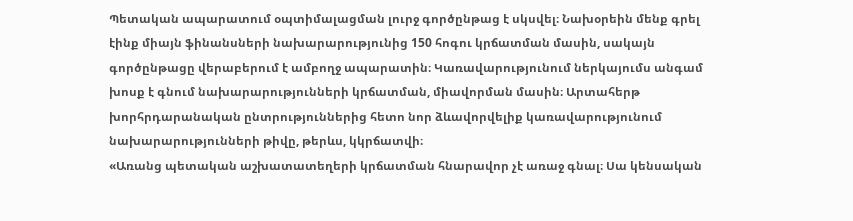Պետական ապարատում օպտիմալացման լուրջ գործընթաց է սկսվել։ Նախօրեին մենք գրել էինք միայն ֆինանսների նախարարությունից 150 հոգու կրճատման մասին, սակայն գործընթացը վերաբերում է ամբողջ ապարատին։ Կառավարությունում ներկայումս անգամ խոսք է գնում նախարարությունների կրճատման, միավորման մասին։ Արտահերթ խորհրդարանական ընտրություններից հետո նոր ձևավորվելիք կառավարությունում նախարարությունների թիվը, թերևս, կկրճատվի։
«Առանց պետական աշխատատեղերի կրճատման հնարավոր չէ առաջ գնալ։ Սա կենսական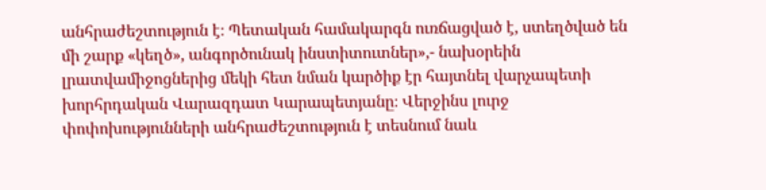անհրաժեշտություն է։ Պետական համակարգն ուռճացված է, ստեղծված են մի շարք «կեղծ», անգործունակ ինստիտուտներ»,- նախօրեին լրատվամիջոցներից մեկի հետ նման կարծիք էր հայտնել վարչապետի խորհրդական Վարազդատ Կարապետյանը։ Վերջինս լուրջ փոփոխությունների անհրաժեշտություն է տեսնում նաև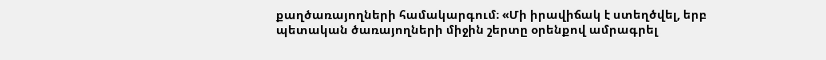քաղծառայողների համակարգում։ «Մի իրավիճակ է ստեղծվել, երբ պետական ծառայողների միջին շերտը օրենքով ամրագրել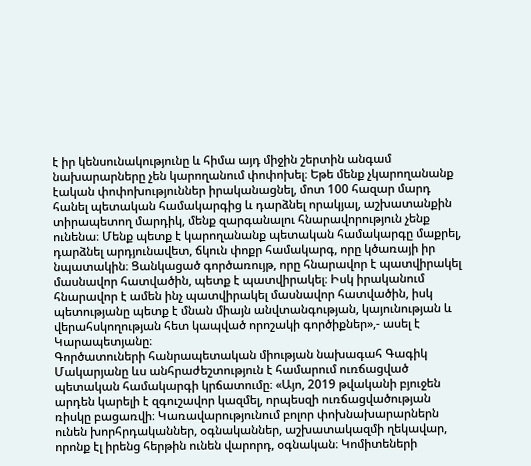է իր կենսունակությունը և հիմա այդ միջին շերտին անգամ նախարարները չեն կարողանում փոփոխել։ Եթե մենք չկարողանանք էական փոփոխություններ իրականացնել, մոտ 100 հազար մարդ հանել պետական համակարգից և դարձնել որակյալ, աշխատանքին տիրապետող մարդիկ, մենք զարգանալու հնարավորություն չենք ունենա։ Մենք պետք է կարողանանք պետական համակարգը մաքրել, դարձնել արդյունավետ, ճկուն փոքր համակարգ, որը կծառայի իր նպատակին։ Ցանկացած գործառույթ, որը հնարավոր է պատվիրակել մասնավոր հատվածին, պետք է պատվիրակել։ Իսկ իրականում հնարավոր է ամեն ինչ պատվիրակել մասնավոր հատվածին, իսկ պետությանը պետք է մնան միայն անվտանգության, կայունության և վերահսկողության հետ կապված որոշակի գործիքներ»,- ասել է Կարապետյանը։
Գործատուների հանրապետական միության նախագահ Գագիկ Մակարյանը ևս անհրաժեշտություն է համարում ուռճացված պետական համակարգի կրճատումը։ «Այո, 2019 թվականի բյուջեն արդեն կարելի է զգուշավոր կազմել, որպեսզի ուռճացվածության ռիսկը բացառվի։ Կառավարությունում բոլոր փոխնախարարներն ունեն խորհրդականներ, օգնականներ, աշխատակազմի ղեկավար, որոնք էլ իրենց հերթին ունեն վարորդ, օգնական։ Կոմիտեների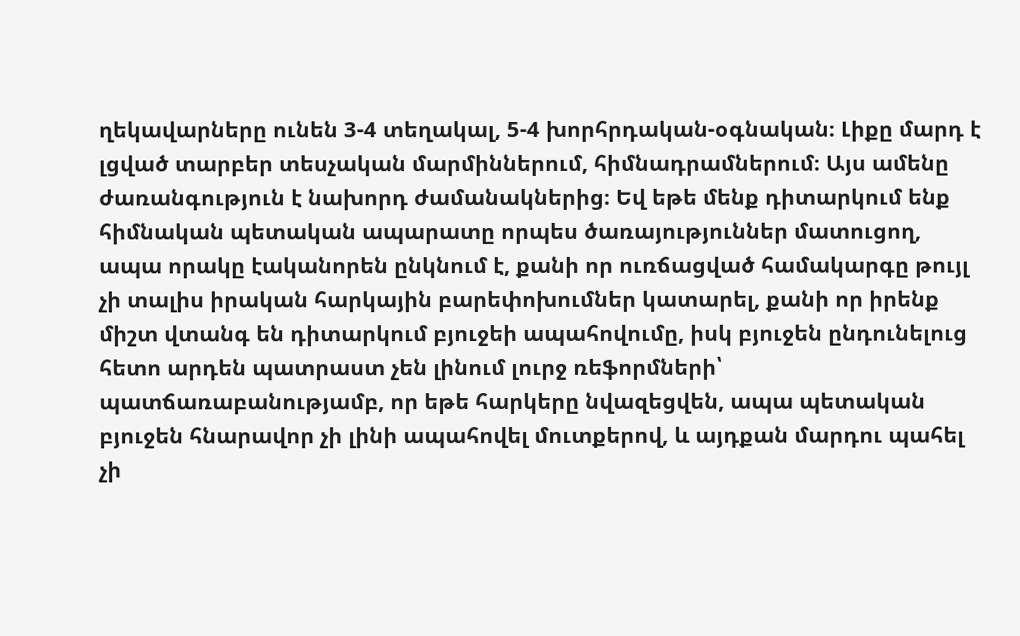ղեկավարները ունեն 3-4 տեղակալ, 5-4 խորհրդական-օգնական։ Լիքը մարդ է լցված տարբեր տեսչական մարմիններում, հիմնադրամներում։ Այս ամենը ժառանգություն է նախորդ ժամանակներից։ Եվ եթե մենք դիտարկում ենք հիմնական պետական ապարատը որպես ծառայություններ մատուցող, ապա որակը էականորեն ընկնում է, քանի որ ուռճացված համակարգը թույլ չի տալիս իրական հարկային բարեփոխումներ կատարել, քանի որ իրենք միշտ վտանգ են դիտարկում բյուջեի ապահովումը, իսկ բյուջեն ընդունելուց հետո արդեն պատրաստ չեն լինում լուրջ ռեֆորմների՝ պատճառաբանությամբ, որ եթե հարկերը նվազեցվեն, ապա պետական բյուջեն հնարավոր չի լինի ապահովել մուտքերով, և այդքան մարդու պահել չի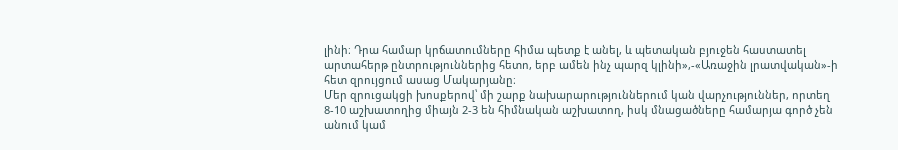լինի։ Դրա համար կրճատումները հիմա պետք է անել, և պետական բյուջեն հաստատել արտահերթ ընտրություններից հետո, երբ ամեն ինչ պարզ կլինի»,-«Առաջին լրատվական»-ի հետ զրույցում ասաց Մակարյանը։
Մեր զրուցակցի խոսքերով՝ մի շարք նախարարություններում կան վարչություններ, որտեղ 8-10 աշխատողից միայն 2-3 են հիմնական աշխատող, իսկ մնացածները համարյա գործ չեն անում կամ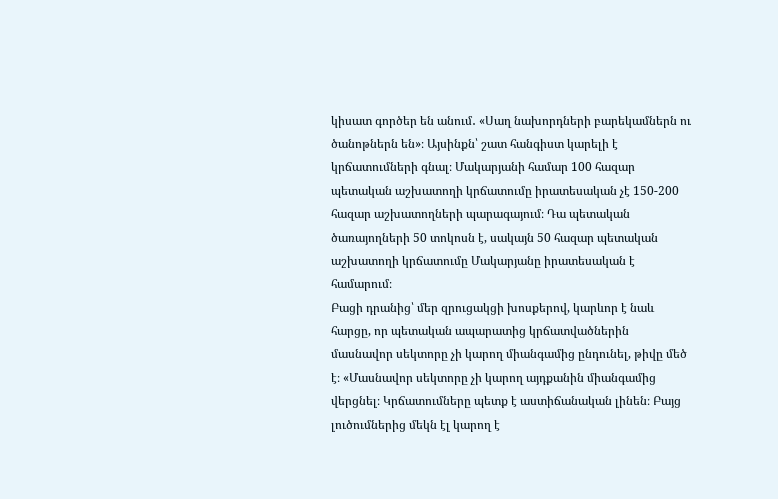կիսատ գործեր են անում․ «Սաղ նախորդների բարեկամներն ու ծանոթներն են»։ Այսինքն՝ շատ հանգիստ կարելի է կրճատումների գնալ։ Մակարյանի համար 100 հազար պետական աշխատողի կրճատումը իրատեսական չէ 150-200 հազար աշխատողների պարագայում։ Դա պետական ծառայողների 50 տոկոսն է, սակայն 50 հազար պետական աշխատողի կրճատումը Մակարյանը իրատեսական է համարում։
Բացի դրանից՝ մեր զրուցակցի խոսքերով, կարևոր է նաև հարցը, որ պետական ապարատից կրճատվածներին մասնավոր սեկտորը չի կարող միանգամից ընդունել, թիվը մեծ է։ «Մասնավոր սեկտորը չի կարող այդքանին միանգամից վերցնել։ Կրճատումները պետք է աստիճանական լինեն։ Բայց լուծումներից մեկն էլ կարող է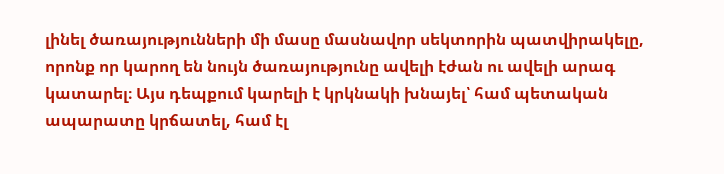լինել ծառայությունների մի մասը մասնավոր սեկտորին պատվիրակելը, որոնք որ կարող են նույն ծառայությունը ավելի էժան ու ավելի արագ կատարել։ Այս դեպքում կարելի է կրկնակի խնայել՝ համ պետական ապարատը կրճատել, համ էլ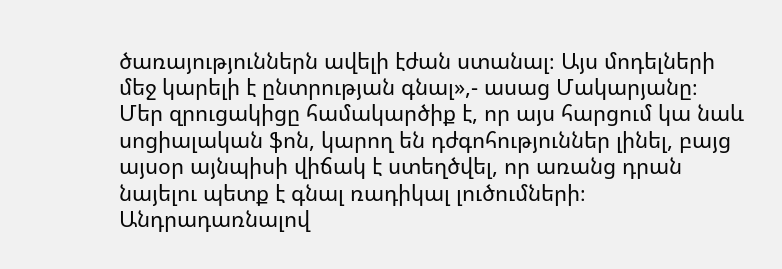ծառայություններն ավելի էժան ստանալ։ Այս մոդելների մեջ կարելի է ընտրության գնալ»,- ասաց Մակարյանը։
Մեր զրուցակիցը համակարծիք է, որ այս հարցում կա նաև սոցիալական ֆոն, կարող են դժգոհություններ լինել, բայց այսօր այնպիսի վիճակ է ստեղծվել, որ առանց դրան նայելու պետք է գնալ ռադիկալ լուծումների։
Անդրադառնալով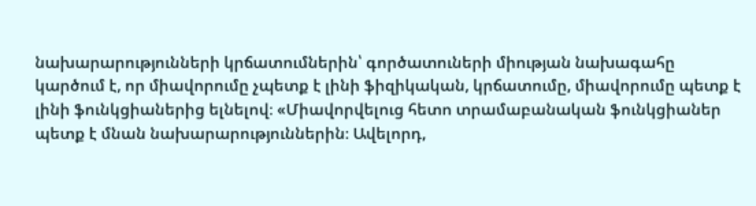նախարարությունների կրճատումներին՝ գործատուների միության նախագահը կարծում է, որ միավորումը չպետք է լինի ֆիզիկական, կրճատումը, միավորումը պետք է լինի ֆունկցիաներից ելնելով։ «Միավորվելուց հետո տրամաբանական ֆունկցիաներ պետք է մնան նախարարություններին։ Ավելորդ,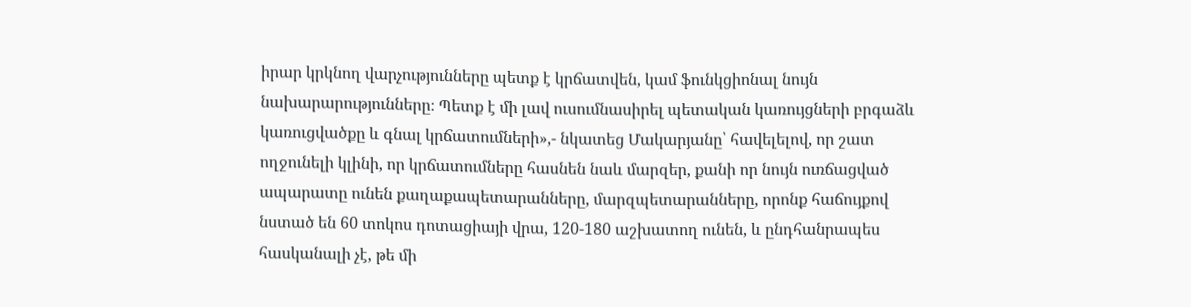իրար կրկնող վարչությունները պետք է կրճատվեն, կամ ֆունկցիոնալ նույն նախարարությունները։ Պետք է մի լավ ուսումնասիրել պետական կառույցների բրգաձև կառուցվածքը և գնալ կրճատումների»,- նկատեց Մակարյանը՝ հավելելով, որ շատ ողջունելի կլինի, որ կրճատումները հասնեն նաև մարզեր, քանի որ նույն ուռճացված ապարատը ունեն քաղաքապետարանները, մարզպետարանները, որոնք հաճույքով նստած են 60 տոկոս դոտացիայի վրա, 120-180 աշխատող ունեն, և ընդհանրապես հասկանալի չէ, թե մի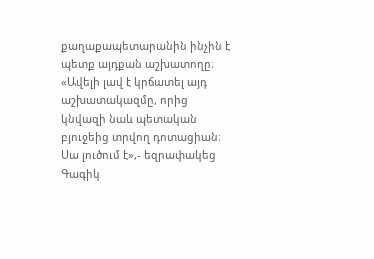քաղաքապետարանին ինչին է պետք այդքան աշխատողը։ «Ավելի լավ է կրճատել այդ աշխատակազմը, որից կնվազի նաև պետական բյուջեից տրվող դոտացիան։ Սա լուծում է»,- եզրափակեց Գագիկ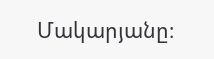Մակարյանը։